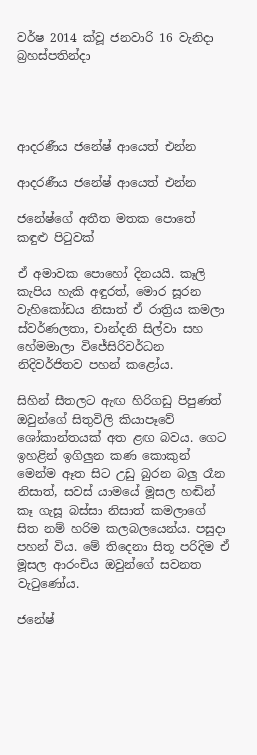වර්ෂ 2014 ක්වූ ජනවාරි 16 වැනිදා බ්‍රහස්පතින්දා




ආදරණීය ජනේෂ් ආයෙත් එන්න

ආදරණීය ජනේෂ් ආයෙත් එන්න

ජනේෂ්ගේ අතීත මතක පොතේ කඳුළු පිටුවක්

ඒ අමාවක පොහෝ දිනයයි. කෑලි කැපිය හැකි අඳුරත්, මොර සූරන වැහිකෝඩය නිසාත් ඒ රාත්‍රිය කමලා ස්වර්ණලතා, චාන්දනි සිල්වා සහ හේමමාලා විජේසිරිවර්ධන නිදිවර්ජිතව පහන් කළෝය.

සිහින් සීතලට ඇඟ හිරිගඩු පිපුණත් ඔවුන්ගේ සිතුවිලි කියාපෑවේ ශෝකාන්තයක් අත ළඟ බවය. ගෙට ඉහළින් ඉගිලුන කණ කොකුන් මෙන්ම ඈත සිට උඩු බුරන බලු රෑන නිසාත්, සවස් යාමයේ මූසල හඬින් කෑ ගැසූ බස්සා නිසාත් කමලාගේ සිත නම් හරිම කලබලයෙන්ය. පසුදා පහන් විය. මේ තිදෙනා සිතූ පරිදිම ඒ මූසල ආරංචිය ඔවුන්ගේ සවනත වැටුණෝය.

ජනේෂ්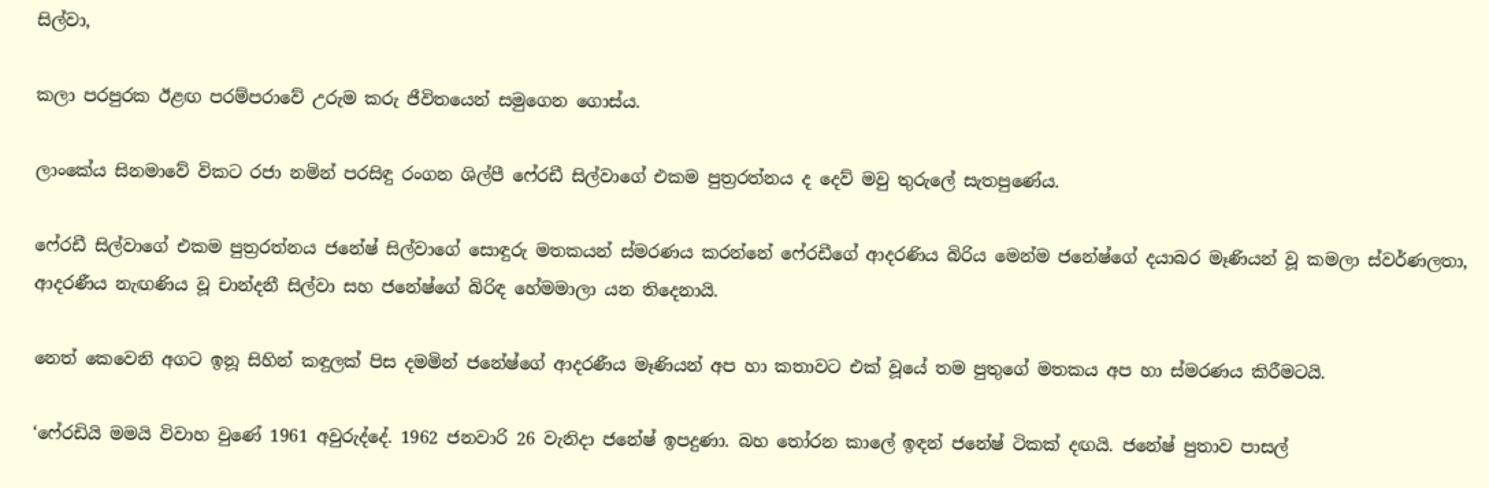සිල්වා,

කලා පරපුරක ඊළඟ පරම්පරාවේ උරුම කරු ජීවිතයෙන් සමුගෙන ගොස්ය.

ලාංකේය සිනමාවේ විකට රජා නමින් පරසිඳු රංගන ශිල්පී ෆේ‍රඩී සිල්වාගේ එකම පුත්‍රරත්නය ද දෙව් මවු තුරුලේ සැතපුණේය.

ෆේ‍රඩී සිල්වාගේ එකම පුත්‍රරත්නය ජනේෂ් සිල්වාගේ සොඳුරු මතකයන් ස්මරණය කරන්නේ ෆේ‍රඩීගේ ආදරණිය බිරිය මෙන්ම ජනේෂ්ගේ දයාබර මෑණියන් වූ කමලා ස්වර්ණලතා, ආදරණීය නැඟණිය වූ චාන්දනී සිල්වා සහ ජනේෂ්ගේ බිරිඳ හේමමාලා යන තිදෙනායි.

නෙත් කෙවෙනි අගට ඉනූ සිහින් කඳුලක් පිස දමමින් ජනේෂ්ගේ ආදරණීය මෑණියන් අප හා කතාවට එක් වූයේ තම පුතුගේ මතකය අප හා ස්මරණය කිරීමටයි.

‘ෆේ‍රඩියි මමයි විවාහ වුණේ 1961 අවුරුද්දේ. 1962 ජනවාරි 26 වැනිදා ජනේෂ් ඉපදුණා. බහ තෝරන කාලේ ඉඳන් ජනේෂ් ටිකක් දඟයි. ජනේෂ් පුතාව පාසල්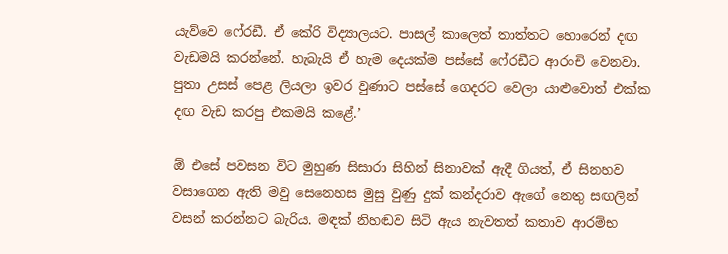යැව්වෙ ෆේ‍රඩී. ඒ කේරි විද්‍යාලයට. පාසල් කාලෙත් තාත්තට හොරෙන් දඟ වැඩමයි කරන්නේ. හැබැයි ඒ හැම දෙයක්ම පස්සේ ෆේ‍රඩීට ආරංචි වෙනවා. පුතා උසස් පෙළ ලියලා ඉවර වුණාට පස්සේ ගෙදරට වෙලා යාළුවොත් එක්ක දඟ වැඩ කරපු එකමයි කළේ.’

ඕ එසේ පවසන විට මුහුණ සිසාරා සිහින් සිනාවක් ඇදී ගියත්, ඒ සිනහව වසාගෙන ඇති මවු සෙනෙහස මුසු වුණු දුක් කන්දරාව ඇගේ නෙතු සඟලින් වසන් කරන්නට බැරිය. මඳක් නිහඬව සිටි ඇය නැවතත් කතාව ආරම්භ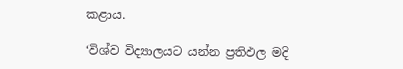කළාය.

‘විශ්ව විද්‍යාලයට යන්න ප්‍රතිඵල මදි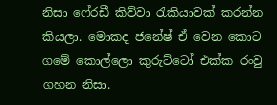නිසා ෆේ‍රඩී කිව්වා රැකියාවක් කරන්න කියලා. මොකද ජනේෂ් ඒ වෙන කොට ගමේ කොල්ලො කුරුට්ටෝ එක්ක රංවු ගහන නිසා.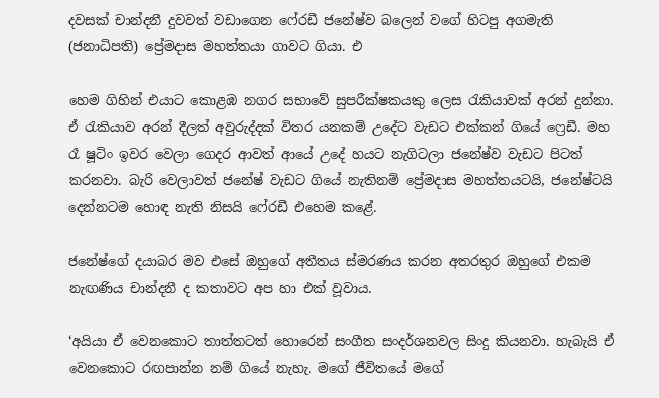දවසක් චාන්දනී දුවවත් වඩාගෙන ෆේ‍රඩී ජනේෂ්ව බලෙන් වගේ හිටපු අගමැති (ජනාධිපති) ප්‍රේමදාස මහත්තයා ගාවට ගියා. එ

හෙම ගිහින් එයාට කොළඹ නගර සභාවේ සුපරීක්ෂකයකු ලෙස රැකියාවක් අරන් දුන්නා. ඒ රැකියාව අරන් දීලත් අවුරුද්දක් විතර යනකම් උදේට වැඩට එක්කන් ගියේ ෆ්‍රෙඩී. මහ රෑ ෂූටිං ඉවර වෙලා ගෙදර ආවත් ආයේ උදේ හයට නැගිටලා ජනේෂ්ව වැඩට පිටත් කරනවා. බැරි වෙලාවත් ජනේෂ් වැඩට ගියේ නැතිනම් ප්‍රේමදාස මහත්තයටයි, ජනේෂ්ටයි දෙන්නටම හොඳ නැති නිසයි ෆේ‍රඩී එහෙම කළේ.

ජනේෂ්ගේ දයාබර මව එසේ ඔහුගේ අතීතය ස්මරණය කරන අතරතුර ඔහුගේ එකම නැඟණිය චාන්දනී ද කතාවට අප හා එක් වූවාය.

‘අයියා ඒ වෙනකොට තාත්තටත් හොරෙන් සංගීත සංදර්ශනවල සිංදු කියනවා. හැබැයි ඒ වෙනකොට රඟපාන්න නම් ගියේ නැහැ. මගේ ජීවිතයේ මගේ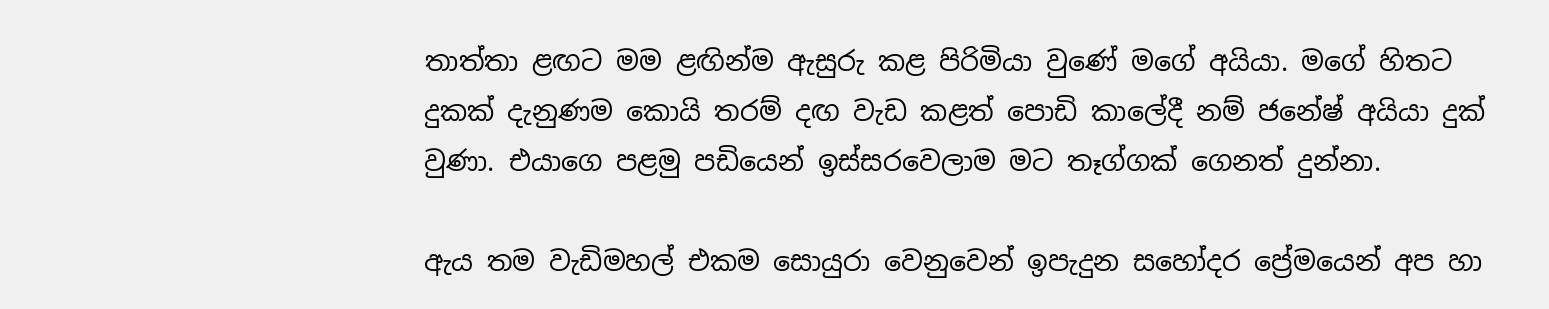තාත්තා ළඟට මම ළඟින්ම ඇසුරු කළ පිරිමියා වුණේ මගේ අයියා. මගේ හිතට දුකක් දැනුණම කොයි තරම් දඟ වැඩ කළත් පොඩි කාලේදී නම් ජනේෂ් අයියා දුක් වුණා. එයාගෙ පළමු පඩියෙන් ඉස්සරවෙලාම මට තෑග්ගක් ගෙනත් දුන්නා.

ඇය තම වැඩිමහල් එකම සොයුරා වෙනුවෙන් ඉපැදුන සහෝදර ප්‍රේමයෙන් අප හා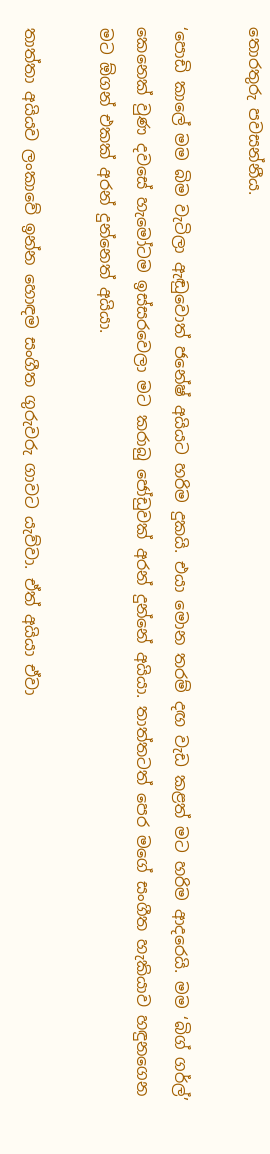තොරතුරු පවසන්නීය.

‘පොඩි කාලේ මම බිම වැටිලා ඇඬුවොත් ජනේෂ් අයියට හරිම දුකයි. එයා මොන තරම් දඟ වැඩ කළත් මට හරිම ආදරෙයි. මම ‘බිග් ගර්ල්’ කෙනෙක් වුණ දවසේ හැමෝටම ඉස්සරවෙලා මට කරාබු ජෝඩුවක් අරන් දුන්නේ අයියා. තාත්තටත් පෙර මගේ සංගීත හැකියාව හඳුනගෙන මට ඕගන් එකක් අරන් දුන්නෙත් අයියා.

තාත්තා අයියව ලංකාවේ ඉන්න හොඳම සංගීත ගුරුවරු ගාවට යැව්වා. ඒත් අයියා ඒවා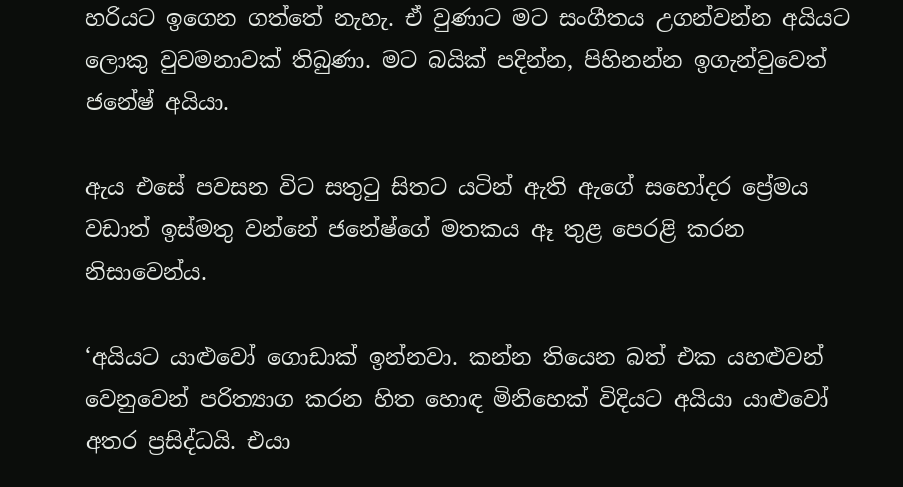හරියට ඉගෙන ගත්තේ නැහැ. ඒ වුණාට මට සංගීතය උගන්වන්න අයියට ලොකු වුවමනාවක් තිබුණා. මට බයික් පදින්න, පිහිනන්න ඉගැන්වුවෙත් ජනේෂ් අයියා.

ඇය එසේ පවසන විට සතුටු සිතට යටින් ඇති ඇගේ සහෝදර ප්‍රේමය වඩාත් ඉස්මතු වන්නේ ජනේෂ්ගේ මතකය ඈ තුළ පෙරළි කරන නිසාවෙන්ය.

‘අයියට යාළුවෝ ගොඩාක් ඉන්නවා. කන්න තියෙන බත් එක යහළුවන් වෙනුවෙන් පරිත්‍යාග කරන හිත හොඳ මිනිහෙක් විදියට අයියා යාළුවෝ අතර ප්‍රසිද්ධයි. එයා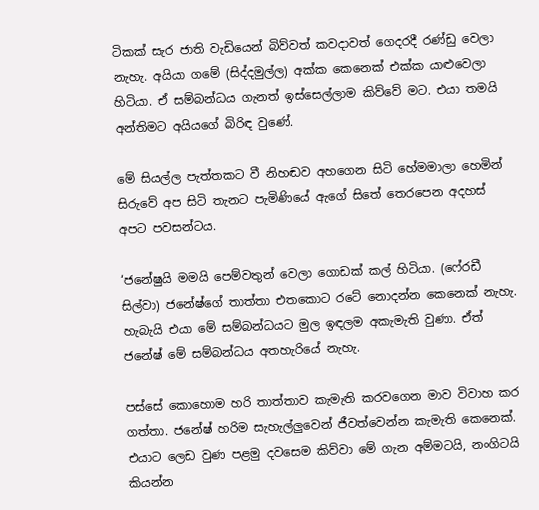ටිකක් සැර ජාති වැඩියෙන් බිව්වත් කවදාවත් ගෙදරදී රණ්ඩු වෙලා නැහැ. අයියා ගමේ (සිද්දමුල්ල) අක්ක කෙනෙක් එක්ක යාළුවෙලා හිටියා. ඒ සම්බන්ධය ගැනත් ඉස්සෙල්ලාම කිව්වේ මට. එයා තමයි අන්තිමට අයියගේ බිරිඳ වුණේ.

මේ සියල්ල පැත්තකට වී නිහඬව අහගෙන සිටි හේමමාලා හෙමින් සිරුවේ අප සිටි තැනට පැමිණියේ ඇගේ සිතේ තෙරපෙන අදහස් අපට පවසන්ටය.

‘ජනේෂුයි මමයි පෙම්වතුන් වෙලා ගොඩක් කල් හිටියා. (ෆේ‍රඩී සිල්වා) ජනේෂ්ගේ තාත්තා එතකොට රටේ නොදන්න කෙනෙක් නැහැ. හැබැයි එයා මේ සම්බන්ධයට මුල ඉඳලම අකැමැති වුණා. ඒත් ජනේෂ් මේ සම්බන්ධය අතහැරියේ නැහැ.

පස්සේ කොහොම හරි තාත්තාව කැමැති කරවගෙන මාව විවාහ කර ගත්තා. ජනේෂ් හරිම සැහැල්ලුවෙන් ජීවත්වෙන්න කැමැති කෙනෙක්. එයාට ලෙඩ වුණ පළමු දවසෙම කිව්වා මේ ගැන අම්මටයි, නංගිටයි කියන්න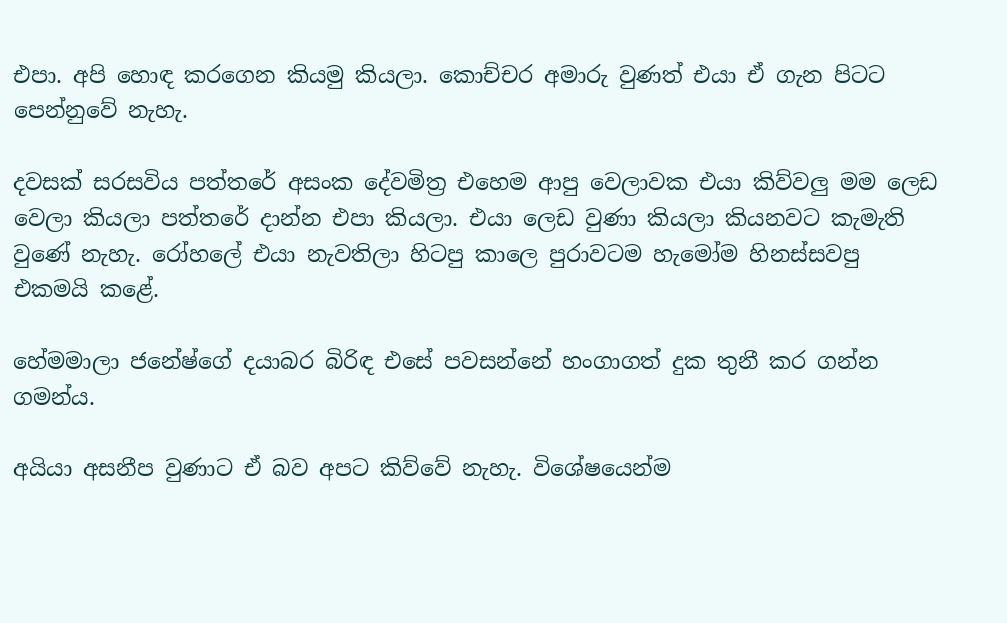එපා. අපි හොඳ කරගෙන කියමු කියලා. කොච්චර අමාරු වුණත් එයා ඒ ගැන පිටට පෙන්නුවේ නැහැ.

දවසක් සරසවිය පත්තරේ අසංක දේවමිත්‍ර එහෙම ආපු වෙලාවක එයා කිව්වලු මම ලෙඩ වෙලා කියලා පත්තරේ දාන්න එපා කියලා. එයා ලෙඩ වුණා කියලා කියනවට කැමැති වුණේ නැහැ. රෝහලේ එයා නැවතිලා හිටපු කාලෙ පුරාවටම හැමෝම හිනස්සවපු එකමයි කළේ.

හේමමාලා ජනේෂ්ගේ දයාබර බිරිඳ එසේ පවසන්නේ හංගාගත් දුක තුනී කර ගන්න ගමන්ය.

අයියා අසනීප වුණාට ඒ බව අපට කිව්වේ නැහැ. විශේෂයෙන්ම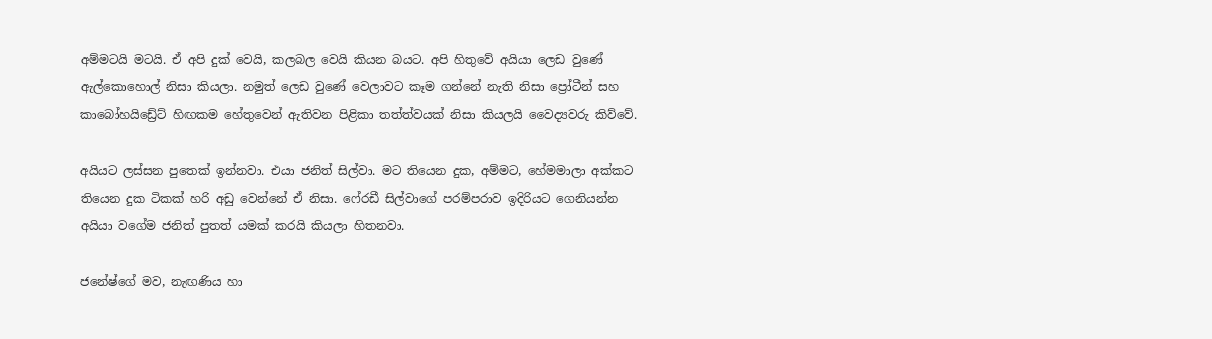අම්මටයි මටයි. ඒ අපි දුක් වෙයි, කලබල වෙයි කියන බයට. අපි හිතුවේ අයියා ලෙඩ වුණේ ඇල්කොහොල් නිසා කියලා. නමුත් ලෙඩ වුණේ වෙලාවට කෑම ගන්නේ නැති නිසා ප්‍රෝටීන් සහ කාබෝහයිඩ්‍රේට් හිඟකම හේතුවෙන් ඇතිවන පිළිකා තත්ත්වයක් නිසා කියලයි වෛද්‍යවරු කිව්වේ.

අයියට ලස්සන පුතෙක් ඉන්නවා. එයා ජනිත් සිල්වා. මට තියෙන දුක, අම්මට, හේමමාලා අක්කට තියෙන දුක ටිකක් හරි අඩු වෙන්නේ ඒ නිසා. ෆේ‍රඩී සිල්වාගේ පරම්පරාව ඉදිරියට ගෙනියන්න අයියා වගේම ජනිත් පුතත් යමක් කරයි කියලා හිතනවා.

ජනේෂ්ගේ මව, නැඟණිය හා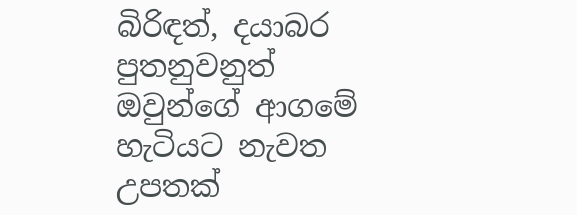බිරිඳත්, දයාබර පුතනුවනුත් ඔවුන්ගේ ආගමේ හැටියට නැවත උපතක්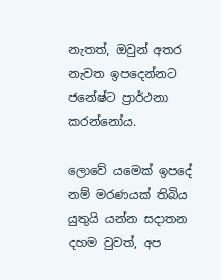නැතත්, ඔවුන් අතර නැවත ඉපදෙන්නට ජනේෂ්ට ප්‍රාර්ථනා කරන්නෝය.

ලොවේ යමෙක් ඉපදේ නම් මරණයක් තිබිය යුතුයි යන්න සදාතන දහම වුවත්, අප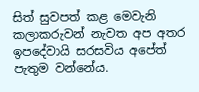සිත් සුවපත් කළ මෙවැනි කලාකරුවන් නැවත අප අතර ඉපදේවායි සරසවිය අපේත් පැතුම වන්නේය.